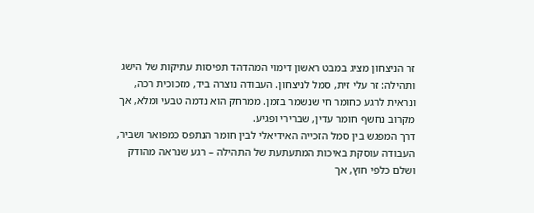זר הניצחון מציג במבט ראשון דימוי המהדהד תפיסות עתיקות של הישג ותהילה: זר עלי זית, סמל לניצחון. העבודה נוצרה ביד, מזכוכית רכה, ונראית לרגע כחומר חי שנשמר בזמן. ממרחק הוא נדמה טבעי ומלא, אך מקרוב נחשף חומר עדין, שברירי ופגיע.
דרך המפגש בין סמל הזכייה האידיאלי לבין חומר הנתפס כמפואר ושביר, העבודה עוסקת באיכות המתעתעת של התהילה – רגע שנראה מהודק ושלם כלפי חוץ, אך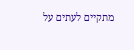מתקיים לעתים על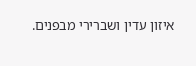איזון עדין ושברירי מבפנים.